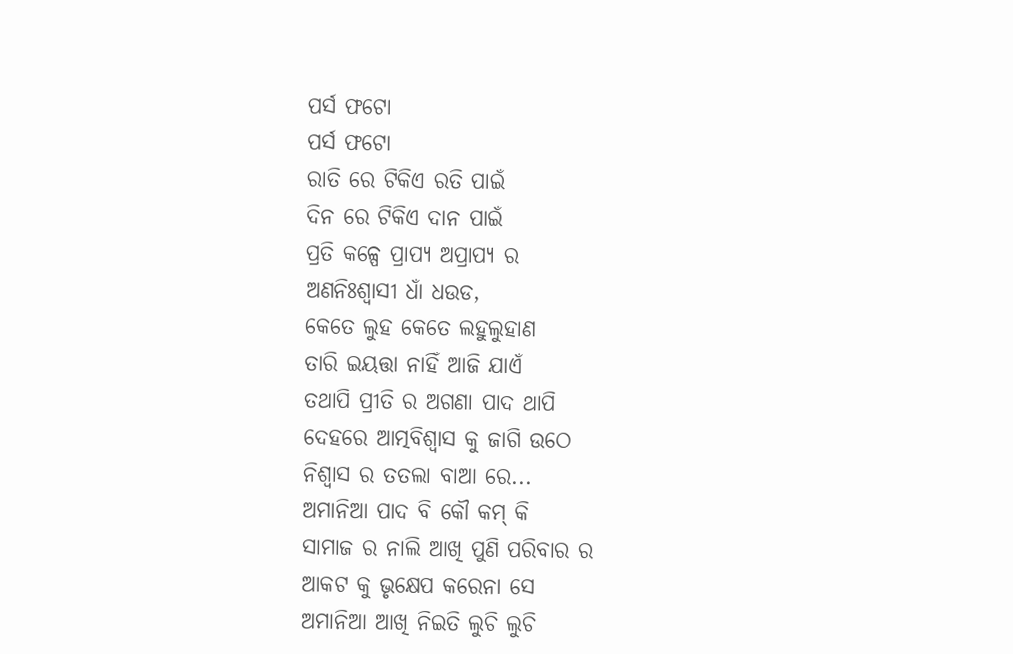ପର୍ସ ଫଟୋ
ପର୍ସ ଫଟୋ
ରାତି ରେ ଟିକିଏ ରତି ପାଇଁ
ଦିନ ରେ ଟିକିଏ ଦାନ ପାଇଁ
ପ୍ରତି କଳ୍ପେ ପ୍ରାପ୍ୟ ଅପ୍ରାପ୍ୟ ର
ଅଣନିଃଶ୍ବାସୀ ଧାଁ ଧଉଡ,
କେତେ ଲୁହ କେତେ ଲହୁଲୁହାଣ
ତାରି ଇୟତ୍ତା ନାହିଁ ଆଜି ଯାଏଁ
ତଥାପି ପ୍ରୀତି ର ଅଗଣା ପାଦ ଥାପି
ଦେହରେ ଆତ୍ମବିଶ୍ବାସ କୁ ଜାଗି ଉଠେ
ନିଶ୍ୱାସ ର ତତଲା ବାଆ ରେ...
ଅମାନିଆ ପାଦ ବି କୌ କମ୍ କି
ସାମାଜ ର ନାଲି ଆଖି ପୁଣି ପରିବାର ର
ଆକଟ କୁ ଭୃକ୍ଷେପ କରେନା ସେ
ଅମାନିଆ ଆଖି ନିଇତି ଲୁଚି ଲୁଚି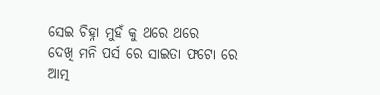ସେଇ ଚିହ୍ନା ମୁହଁ କୁ ଥରେ ଥରେ
ଦେଖି ମନି ପର୍ସ ରେ ସାଇତା ଫଟୋ ରେ
ଆତ୍ମ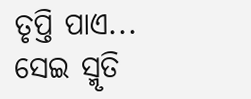ତୃପ୍ତି ପାଏ...
ସେଇ ସ୍ମୃତି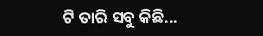ଟି ତାରି ସବୁ କିଛି...